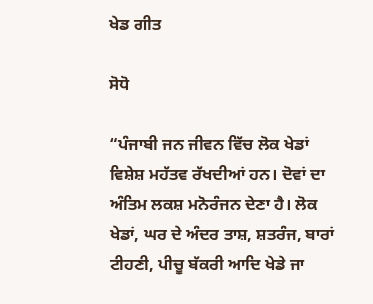ਖੇਡ ਗੀਤ

ਸੋਧੋ

“ਪੰਜਾਬੀ ਜਨ ਜੀਵਨ ਵਿੱਚ ਲੋਕ ਖੇਡਾਂ ਵਿਸ਼ੇਸ਼ ਮਹੱਤਵ ਰੱਖਦੀਆਂ ਹਨ। ਦੋਵਾਂ ਦਾ ਅੰਤਿਮ ਲਕਸ਼ ਮਨੋਰੰਜਨ ਦੇਣਾ ਹੈ। ਲੋਕ ਖੇਡਾਂ, ਘਰ ਦੇ ਅੰਦਰ ਤਾਸ਼, ਸ਼ਤਰੰਜ, ਬਾਰਾਂ ਟੀਹਣੀ, ਪੀਚੂ ਬੱਕਰੀ ਆਦਿ ਖੇਡੇ ਜਾ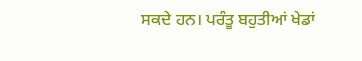ਸਕਦੇ ਹਨ। ਪਰੰਤੂ ਬਹੁਤੀਆਂ ਖੇਡਾਂ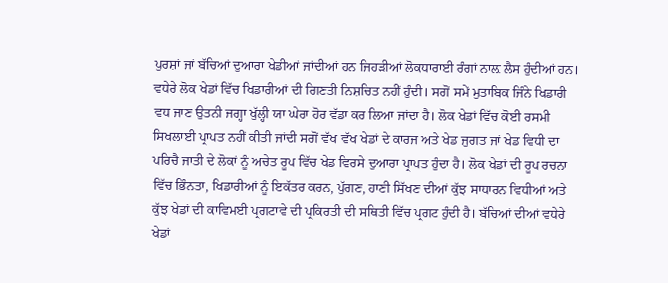ਪੁਰਸ਼ਾਂ ਜਾਂ ਬੱਚਿਆਂ ਦੁਆਰਾ ਖੇਡੀਆਂ ਜਾਂਦੀਆਂ ਹਨ ਜਿਹੜੀਆਂ ਲੋਕਧਾਰਾਈ ਰੰਗਾਂ ਨਾਲ਼ ਲੈਸ ਹੁੰਦੀਆਂ ਹਨ। ਵਧੇਰੇ ਲੋਕ ਖੇਡਾਂ ਵਿੱਚ ਖਿਡਾਰੀਆਂ ਦੀ ਗਿਣਤੀ ਨਿਸ਼ਚਿਤ ਨਹੀਂ ਹੁੰਦੀ। ਸਗੋਂ ਸਮੇਂ ਮੁਤਾਬਿਕ ਜਿੰਨੇ ਖਿਡਾਰੀ ਵਧ ਜਾਣ ਉਤਨੀ ਜਗ੍ਹਾ ਖੁੱਲ੍ਹੀ ਯਾ ਘੇਰਾ ਹੋਰ ਵੱਡਾ ਕਰ ਲਿਆ ਜਾਂਦਾ ਹੈ। ਲੋਕ ਖੇਡਾਂ ਵਿੱਚ ਕੋਈ ਰਸਮੀ ਸਿਖਲਾਈ ਪ੍ਰਾਪਤ ਨਹੀਂ ਕੀਤੀ ਜਾਂਦੀ ਸਗੋਂ ਵੱਖ ਵੱਖ ਖੇਡਾਂ ਦੇ ਕਾਰਜ ਅਤੇ ਖੇਡ ਜੁਗਤ ਜਾਂ ਖੇਡ ਵਿਧੀ ਦਾ ਪਰਿਚੈ ਜਾਤੀ ਦੇ ਲੋਕਾਂ ਨੂੰ ਅਚੇਤ ਰੂਪ ਵਿੱਚ ਖੇਡ ਵਿਰਸੇ ਦੁਆਰਾ ਪ੍ਰਾਪਤ ਹੁੰਦਾ ਹੈ। ਲੋਕ ਖੇਡਾਂ ਦੀ ਰੂਪ ਰਚਨਾ ਵਿੱਚ ਭਿੰਨਤਾ, ਖਿਡਾਰੀਆਂ ਨੂੰ ਇਕੱਤਰ ਕਰਨ, ਪੁੱਗਣ, ਹਾਣੀ ਸਿੱਖਣ ਦੀਆਂ ਕੁੱਝ ਸਾਧਾਰਨ ਵਿਧੀਆਂ ਅਤੇ ਕੁੱਝ ਖੇਡਾਂ ਦੀ ਕਾਵਿਮਈ ਪ੍ਰਗਟਾਵੇ ਦੀ ਪ੍ਰਕਿਰਤੀ ਦੀ ਸਥਿਤੀ ਵਿੱਚ ਪ੍ਰਗਟ ਹੁੰਦੀ ਹੈ। ਬੱਚਿਆਂ ਦੀਆਂ ਵਧੇਰੇ ਖੇਡਾਂ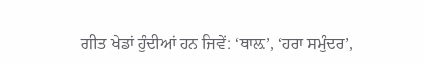ਗੀਤ ਖੇਡਾਂ ਹੁੰਦੀਆਂ ਹਨ ਜਿਵੇਂ: ‘ਥਾਲ਼’, ‘ਹਰਾ ਸਮੁੰਦਰ’,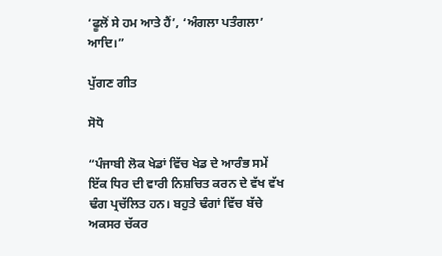‘ਫੂਲੋਂ ਸੇ ਹਮ ਆਤੇ ਹੈਂ’, ‘ਅੰਗਲਾ ਪਤੰਗਲਾ’ ਆਦਿ।”

ਪੁੱਗਣ ਗੀਤ

ਸੋਧੋ

“ਪੰਜਾਬੀ ਲੋਕ ਖੇਡਾਂ ਵਿੱਚ ਖੇਡ ਦੇ ਆਰੰਭ ਸਮੇਂ ਇੱਕ ਧਿਰ ਦੀ ਵਾਰੀ ਨਿਸ਼ਚਿਤ ਕਰਨ ਦੇ ਵੱਖ ਵੱਖ ਢੰਗ ਪ੍ਰਚੱਲਿਤ ਹਨ। ਬਹੁਤੇ ਢੰਗਾਂ ਵਿੱਚ ਬੱਚੇ ਅਕਸਰ ਚੱਕਰ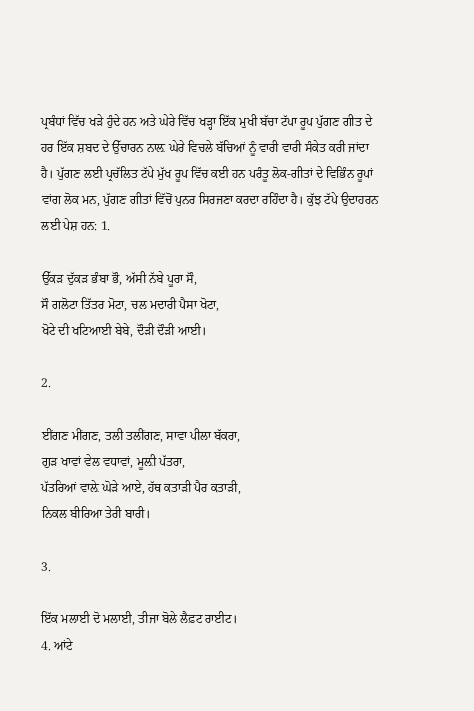ਪ੍ਰਬੰਧਾਂ ਵਿੱਚ ਖੜੇ ਹੁੰਦੇ ਹਨ ਅਤੇ ਘੇਰੇ ਵਿੱਚ ਖੜ੍ਹਾ ਇੱਕ ਮੁਖੀ ਬੱਚਾ ਟੱਪਾ ਰੂਪ ਪੁੱਗਣ ਗੀਤ ਦੇ ਹਰ ਇੱਕ ਸ਼ਬਦ ਦੇ ਉੱਚਾਰਨ ਨਾਲ਼ ਘੇਰੇ ਵਿਚਲੇ ਬੱਚਿਆਂ ਨੂੰ ਵਾਰੀ ਵਾਰੀ ਸੰਕੇਤ ਕਰੀ ਜਾਂਦਾ ਹੈ। ਪੁੱਗਣ ਲਈ ਪ੍ਰਚੱਲਿਤ ਟੱਪੇ ਮੁੱਖ ਰੂਪ ਵਿੱਚ ਕਈ ਹਨ ਪਰੰਤੂ ਲੋਕ-ਗੀਤਾਂ ਦੇ ਵਿਭਿੰਨ ਰੂਪਾਂ ਵਾਂਗ ਲੋਕ ਮਨ, ਪੁੱਗਣ ਗੀਤਾਂ ਵਿੱਚੋਂ ਪੁਨਰ ਸਿਰਜਣਾ ਕਰਦਾ ਰਹਿੰਦਾ ਹੈ। ਕੁੱਝ ਟੱਪੇ ਉਦਾਹਰਨ ਲਈ ਪੇਸ਼ ਹਨ: 1.

ਉੱਕੜ ਦੁੱਕੜ ਭੰਬਾ ਭੌ, ਅੱਸੀ ਨੱਬੇ ਪੂਰਾ ਸੌ,
ਸੌ ਗਲੋਟਾ ਤਿੱਤਰ ਮੋਟਾ, ਚਲ ਮਦਾਰੀ ਪੈਸਾ ਖੋਟਾ,
ਖੋਟੇ ਦੀ ਖਟਿਆਈ ਬੇਬੇ, ਦੌੜੀ ਦੌੜੀ ਆਈ।

2.

ਈਂਗਣ ਮੀਂਗਣ, ਤਲੀ ਤਲੀਂਗਣ, ਸਾਵਾ ਪੀਲਾ ਬੱਕਰਾ,
ਗੁੜ ਖਾਵਾਂ ਵੇਲ ਵਧਾਵਾਂ, ਮੂਲ਼ੀ ਪੱਤਰਾ,
ਪੱਤਰਿਆਂ ਵਾਲ਼ੇ ਘੋੜੇ ਆਏ, ਹੱਥ ਕਤਾੜੀ ਪੈਰ ਕਤਾੜੀ,
ਨਿਕਲ ਬੀਰਿਆ ਤੇਰੀ ਬਾਰੀ।

3.

ਇੱਕ ਮਲਾਈ ਦੋ ਮਲਾਈ, ਤੀਜਾ ਬੋਲੇ ਲੈਫ਼ਟ ਰਾਈਟ।
4. ਆਂਟੇ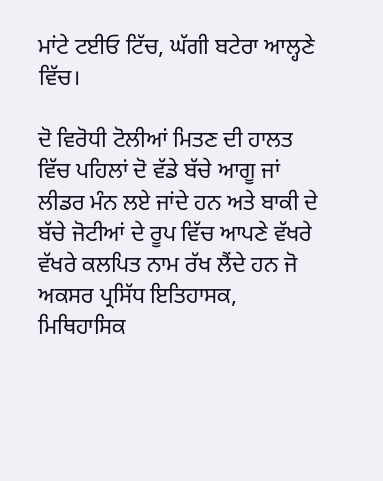ਮਾਂਟੇ ਟਈਓ ਟਿੱਚ, ਘੱਗੀ ਬਟੇਰਾ ਆਲ੍ਹਣੇ ਵਿੱਚ।

ਦੋ ਵਿਰੋਧੀ ਟੋਲੀਆਂ ਮਿਤਣ ਦੀ ਹਾਲਤ ਵਿੱਚ ਪਹਿਲਾਂ ਦੋ ਵੱਡੇ ਬੱਚੇ ਆਗੂ ਜਾਂ ਲੀਡਰ ਮੰਨ ਲਏ ਜਾਂਦੇ ਹਨ ਅਤੇ ਬਾਕੀ ਦੇ ਬੱਚੇ ਜੋਟੀਆਂ ਦੇ ਰੂਪ ਵਿੱਚ ਆਪਣੇ ਵੱਖਰੇ ਵੱਖਰੇ ਕਲਪਿਤ ਨਾਮ ਰੱਖ ਲੈਂਦੇ ਹਨ ਜੋ ਅਕਸਰ ਪ੍ਰਸਿੱਧ ਇਤਿਹਾਸਕ, ਮਿਥਿਹਾਸਿਕ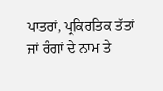ਪਾਤਰਾਂ, ਪ੍ਰਕਿਰਤਿਕ ਤੱਤਾਂ ਜਾਂ ਰੰਗਾਂ ਦੇ ਨਾਮ ਤੇ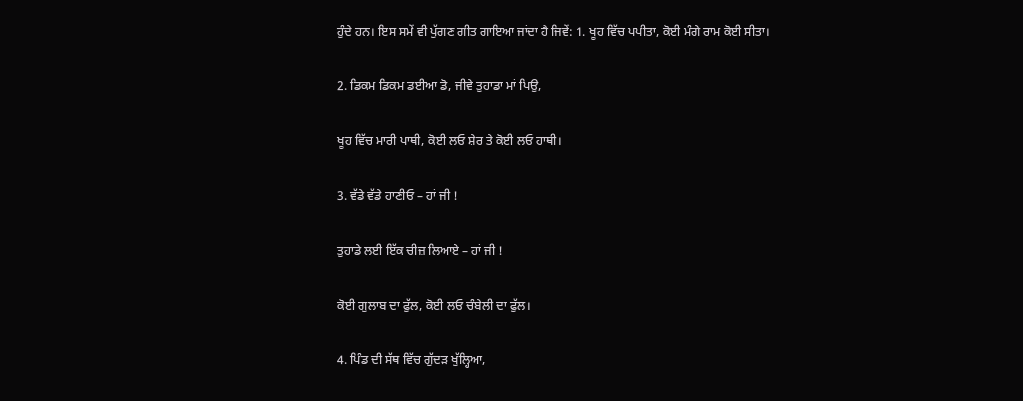ਹੁੰਦੇ ਹਨ। ਇਸ ਸਮੇਂ ਵੀ ਪੁੱਗਣ ਗੀਤ ਗਾਇਆ ਜਾਂਦਾ ਹੈ ਜਿਵੇਂ: 1. ਖੂਹ ਵਿੱਚ ਪਪੀਤਾ, ਕੋਈ ਮੰਗੇ ਰਾਮ ਕੋਈ ਸੀਤਾ।

2. ਡਿਕਮ ਡਿਕਮ ਡਈਆ ਡੋ, ਜੀਵੇ ਤੁਹਾਡਾ ਮਾਂ ਪਿਉ,

ਖੂਹ ਵਿੱਚ ਮਾਰੀ ਪਾਥੀ, ਕੋਈ ਲਓ ਸ਼ੇਰ ਤੇ ਕੋਈ ਲਓ ਹਾਥੀ।

3. ਵੱਡੇ ਵੱਡੇ ਹਾਣੀਓ – ਹਾਂ ਜੀ !

ਤੁਹਾਡੇ ਲਈ ਇੱਕ ਚੀਜ਼ ਲਿਆਏ – ਹਾਂ ਜੀ !

ਕੋਈ ਗੁਲਾਬ ਦਾ ਫੁੱਲ, ਕੋਈ ਲਓ ਚੰਬੇਲੀ ਦਾ ਫੁੱਲ।

4. ਪਿੰਡ ਦੀ ਸੱਥ ਵਿੱਚ ਗੁੱਦੜ ਖੁੱਲ੍ਹਿਆ,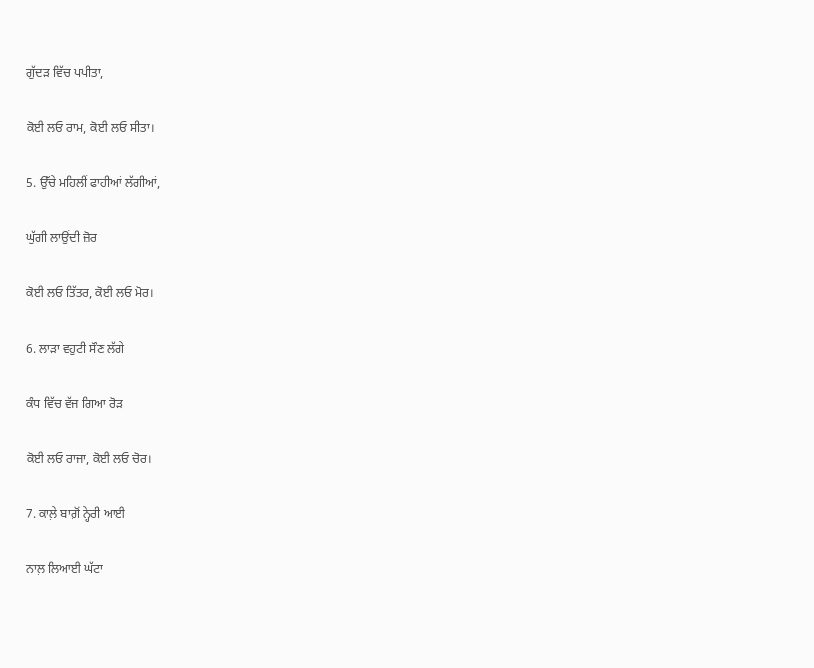ਗੁੱਦੜ ਵਿੱਚ ਪਪੀਤਾ,

ਕੋਈ ਲਓ ਰਾਮ, ਕੋਈ ਲਓ ਸੀਤਾ।

5. ਉੱਚੇ ਮਹਿਲੀਂ ਫਾਹੀਆਂ ਲੱਗੀਆਂ,

ਘੁੱਗੀ ਲਾਉਂਦੀ ਜ਼ੋਰ

ਕੋਈ ਲਓ ਤਿੱਤਰ, ਕੋਈ ਲਓ ਮੋਰ।

6. ਲਾੜਾ ਵਹੁਟੀ ਸੌਣ ਲੱਗੇ

ਕੰਧ ਵਿੱਚ ਵੱਜ ਗਿਆ ਰੋੜ

ਕੋਈ ਲਓ ਰਾਜਾ, ਕੋਈ ਲਓ ਚੋਰ।

7. ਕਾਲ਼ੇ ਬਾਗ਼ੋਂ ਨ੍ਹੇਰੀ ਆਈ

ਨਾਲ਼ ਲਿਆਈ ਘੱਟਾ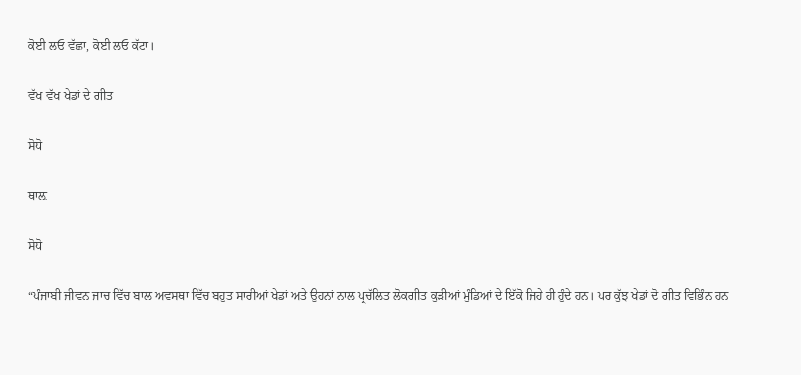ਕੋਈ ਲਓ ਵੱਛਾ, ਕੋਈ ਲਓ ਕੱਟਾ।

ਵੱਖ ਵੱਖ ਖੇਡਾਂ ਦੇ ਗੀਤ

ਸੋਧੋ

ਥਾਲ਼

ਸੋਧੋ

“ਪੰਜਾਬੀ ਜੀਵਨ ਜਾਚ ਵਿੱਚ ਬਾਲ ਅਵਸਥਾ ਵਿੱਚ ਬਹੁਤ ਸਾਰੀਆਂ ਖੇਡਾਂ ਅਤੇ ਉਹਨਾਂ ਨਾਲ ਪ੍ਰਚੱਲਿਤ ਲੋਕਗੀਤ ਕੁੜੀਆਂ ਮੁੰਡਿਆਂ ਦੇ ਇੱਕੋ ਜਿਹੇ ਹੀ ਹੁੰਦੇ ਹਨ। ਪਰ ਕੁੱਝ ਖੇਡਾਂ ਦੋ ਗੀਤ ਵਿਭਿੰਨ ਹਨ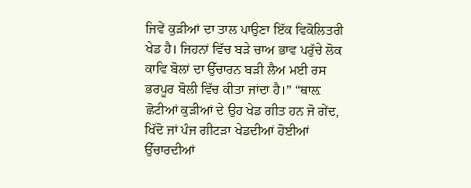ਜਿਵੇਂ ਕੁੜੀਆਂ ਦਾ ਤਾਲ ਪਾਉਣਾ ਇੱਕ ਵਿਕੋਲਿਤਰੀ ਖੇਡ ਹੈ। ਜਿਹਨਾਂ ਵਿੱਚ ਬੜੇ ਚਾਅ ਭਾਵ ਪਰੁੱਚੇ ਲੋਕ ਕਾਵਿ ਬੋਲਾਂ ਦਾ ਉੱਚਾਰਨ ਬੜੀ ਲੈਅ ਮਈ ਰਸ ਭਰਪੂਰ ਬੋਲੀ ਵਿੱਚ ਕੀਤਾ ਜਾਂਦਾ ਹੈ।” “ਥਾਲ਼ ਛੋਟੀਆਂ ਕੁੜੀਆਂ ਦੇ ਉਹ ਖੇਡ ਗੀਤ ਹਨ ਜੋ ਗੇਂਦ, ਖਿੱਦੋ ਜਾਂ ਪੰਜ ਗੀਟੜਾ ਖੇਡਦੀਆਂ ਹੋਈਆਂ ਉੱਚਾਰਦੀਆਂ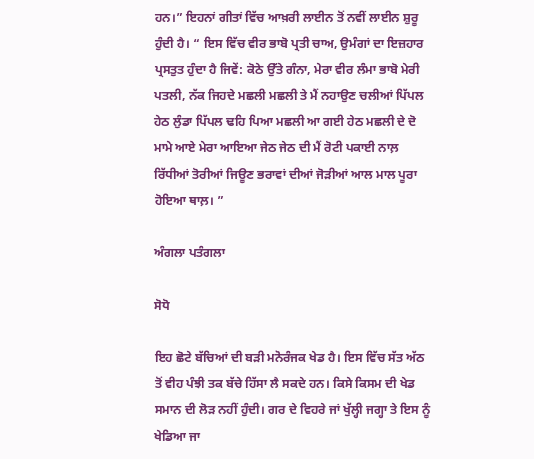ਹਨ।” ਇਹਨਾਂ ਗੀਤਾਂ ਵਿੱਚ ਆਖ਼ਰੀ ਲਾਈਨ ਤੋਂ ਨਵੀਂ ਲਾਈਨ ਸ਼ੁਰੂ ਹੁੰਦੀ ਹੈ। “ ਇਸ ਵਿੱਚ ਵੀਰ ਭਾਬੋ ਪ੍ਰਤੀ ਚਾਅ, ਉਮੰਗਾਂ ਦਾ ਇਜ਼ਹਾਰ ਪ੍ਰਸਤੁਤ ਹੁੰਦਾ ਹੈ ਜਿਵੇਂ: ਕੋਠੇ ਉੱਤੇ ਗੰਨਾ, ਮੇਰਾ ਵੀਰ ਲੰਮਾ ਭਾਬੋ ਮੇਰੀ ਪਤਲੀ, ਨੱਕ ਜਿਹਦੇ ਮਛਲੀ ਮਛਲੀ ਤੇ ਮੈਂ ਨਹਾਉਣ ਚਲੀਆਂ ਪਿੱਪਲ ਹੇਠ ਲੁੰਡਾ ਪਿੱਪਲ ਢਹਿ ਪਿਆ ਮਛਲੀ ਆ ਗਈ ਹੇਠ ਮਛਲੀ ਦੇ ਦੋ ਮਾਮੇ ਆਏ ਮੇਰਾ ਆਇਆ ਜੇਠ ਜੇਠ ਦੀ ਮੈਂ ਰੋਟੀ ਪਕਾਈ ਨਾਲ਼ ਰਿੱਧੀਆਂ ਤੋਰੀਆਂ ਜਿਊਣ ਭਰਾਵਾਂ ਦੀਆਂ ਜੋੜੀਆਂ ਆਲ ਮਾਲ ਪੂਰਾ ਹੋਇਆ ਥਾਲ਼। ”

ਅੰਗਲਾ ਪਤੰਗਲਾ

ਸੋਧੋ

ਇਹ ਛੋਟੇ ਬੱਚਿਆਂ ਦੀ ਬੜੀ ਮਨੋਰੰਜਕ ਖੇਡ ਹੈ। ਇਸ ਵਿੱਚ ਸੱਤ ਅੱਠ ਤੋਂ ਵੀਹ ਪੰਝੀ ਤਕ ਬੱਚੇ ਹਿੱਸਾ ਲੈ ਸਕਦੇ ਹਨ। ਕਿਸੇ ਕਿਸਮ ਦੀ ਖੇਡ ਸਮਾਨ ਦੀ ਲੋੜ ਨਹੀਂ ਹੁੰਦੀ। ਗਰ ਦੇ ਵਿਹਰੇ ਜਾਂ ਖੁੱਲ੍ਹੀ ਜਗ੍ਹਾ ਤੇ ਇਸ ਨੂੰ ਖੇਡਿਆ ਜਾ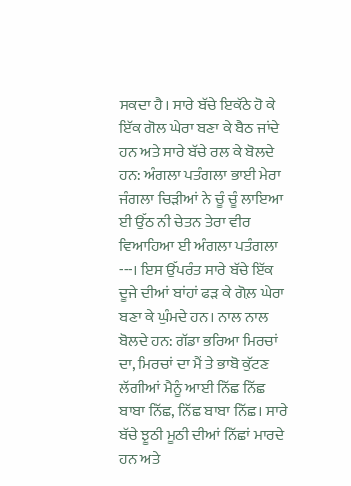ਸਕਦਾ ਹੈ। ਸਾਰੇ ਬੱਚੇ ਇਕੱਠੇ ਹੋ ਕੇ ਇੱਕ ਗੋਲ ਘੇਰਾ ਬਣਾ ਕੇ ਬੈਠ ਜਾਂਦੇ ਹਨ ਅਤੇ ਸਾਰੇ ਬੱਚੇ ਰਲ ਕੇ ਬੋਲਦੇ ਹਨ: ਅੰਗਲਾ ਪਤੰਗਲਾ ਭਾਈ ਮੇਰਾ ਜੰਗਲਾ ਚਿੜੀਆਂ ਨੇ ਚੂੰ ਚੂੰ ਲਾਇਆ ਈ ਉੱਠ ਨੀ ਚੇਤਨ ਤੇਰਾ ਵੀਰ ਵਿਆਹਿਆ ਈ ਅੰਗਲਾ ਪਤੰਗਲਾ ---। ਇਸ ਉੱਪਰੰਤ ਸਾਰੇ ਬੱਚੇ ਇੱਕ ਦੂਜੇ ਦੀਆਂ ਬਾਂਹਾਂ ਫੜ ਕੇ ਗੋਲ਼ ਘੇਰਾ ਬਣਾ ਕੇ ਘੁੰਮਦੇ ਹਨ। ਨਾਲ ਨਾਲ ਬੋਲਦੇ ਹਨ: ਗੱਡਾ ਭਰਿਆ ਮਿਰਚਾਂ ਦਾ, ਮਿਰਚਾਂ ਦਾ ਮੈਂ ਤੇ ਭਾਬੋ ਕੁੱਟਣ ਲੱਗੀਆਂ ਮੈਨੂੰ ਆਈ ਨਿੱਛ ਨਿੱਛ ਬਾਬਾ ਨਿੱਛ, ਨਿੱਛ ਬਾਬਾ ਨਿੱਛ। ਸਾਰੇ ਬੱਚੇ ਝੂਠੀ ਮੂਠੀ ਦੀਆਂ ਨਿੱਛਾਂ ਮਾਰਦੇ ਹਨ ਅਤੇ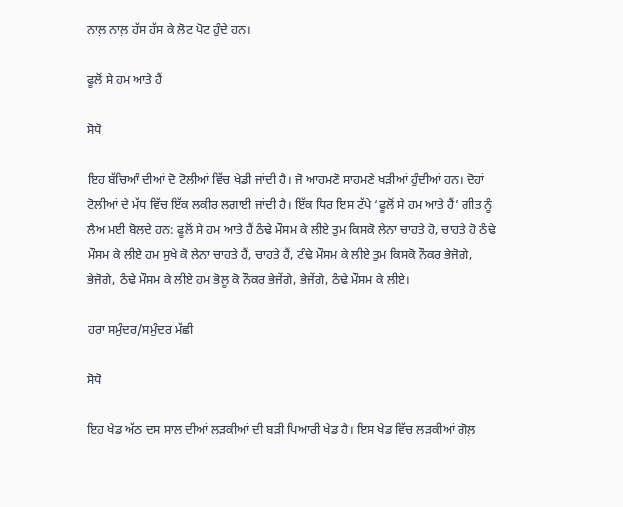ਨਾਲ਼ ਨਾਲ਼ ਹੱਸ ਹੱਸ ਕੇ ਲੋਟ ਪੋਟ ਹੁੰਦੇ ਹਨ।

ਫੂਲੋਂ ਸੇ ਹਮ ਆਤੇ ਹੈਂ

ਸੋਧੋ

ਇਹ ਬੱਚਿਆੰ ਦੀਆਂ ਦੋ ਟੋਲੀਆਂ ਵਿੱਚ ਖੇਡੀ ਜਾਂਦੀ ਹੈ। ਜੋ ਆਹਮਣੋ ਸਾਹਮਣੇ ਖੜੀਆਂ ਹੁੰਦੀਆਂ ਹਨ। ਦੋਹਾਂ ਟੋਲੀਆਂ ਦੇ ਮੱਧ ਵਿੱਚ ਇੱਕ ਲਕੀਰ ਲਗਾਈ ਜਾਂਦੀ ਹੈ। ਇੱਕ ਧਿਰ ਇਸ ਟੱਪੇ ‘ਫੂਲੋਂ ਸੇ ਹਮ ਆਤੇ ਹੈਂ’ ਗੀਤ ਨੂੰ ਲੈਅ ਮਈ ਬੋਲਦੇ ਹਨ: ਫੂਲੋਂ ਸੇ ਹਮ ਆਤੇ ਹੈਂ ਠੰਢੇ ਮੌਸਮ ਕੇ ਲੀਏ ਤੁਮ ਕਿਸਕੋ ਲੇਨਾ ਚਾਹਤੇ ਹੋ, ਚਾਹਤੇ ਹੋ ਠੰਢੇ ਮੌਸਮ ਕੇ ਲੀਏ ਹਮ ਸੁਖੇ ਕੋ ਲੇਨਾ ਚਾਹਤੇ ਹੈਂ, ਚਾਹਤੇ ਹੈਂ, ਟੰਢੇ ਮੌਸਮ ਕੇ ਲੀਏ ਤੁਮ ਕਿਸਕੋ ਨੌਕਰ ਭੇਜੋਗੇ, ਭੇਜੋਗੇ, ਠੰਢੇ ਮੌਸਮ ਕੇ ਲੀਏ ਹਮ ਭੋਲੂ ਕੋ ਨੌਕਰ ਭੇਜੇਂਗੇ, ਭੇਜੇਂਗੇ, ਠੰਢੇ ਮੌਸਮ ਕੇ ਲੀਏ।

ਹਰਾ ਸਮੁੰਦਰ/ਸਮੁੰਦਰ ਮੱਛੀ

ਸੋਧੋ

ਇਹ ਖੇਡ ਅੱਠ ਦਸ ਸਾਲ ਦੀਆਂ ਲੜਕੀਆਂ ਦੀ ਬੜੀ ਪਿਆਰੀ ਖੇਡ ਹੈ। ਇਸ ਖੇਡ ਵਿੱਚ ਲੜਕੀਆਂ ਗੋਲ਼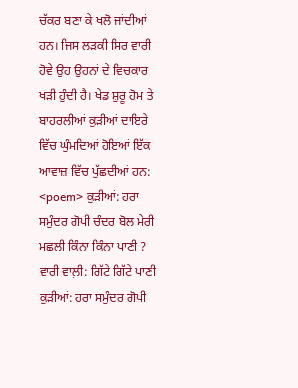ਚੱਕਰ ਬਣਾ ਕੇ ਖਲੋ ਜਾਂਦੀਆਂ ਹਨ। ਜਿਸ ਲੜਕੀ ਸਿਰ ਵਾਰੀ ਹੋਵੇ ਉਹ ਉਹਨਾਂ ਦੇ ਵਿਚਕਾਰ ਖੜੀ ਹੁੰਦੀ ਹੈ। ਖੇਡ ਸ਼ੁਰੂ ਹੋਮ ਤੇ ਬਾਹਰਲੀਆਂ ਕੁੜੀਆਂ ਦਾਇਰੇ ਵਿੱਚ ਘੁੰਮਦਿਆਂ ਹੋਇਆਂ ਇੱਕ ਆਵਾਜ਼ ਵਿੱਚ ਪੁੱਛਦੀਆਂ ਹਨ: <poem> ਕੁੜੀਆਂ: ਹਰਾ ਸਮੁੰਦਰ ਗੋਪੀ ਚੰਦਰ ਬੋਲ ਮੇਰੀ ਮਛਲੀ ਕਿੰਨਾ ਕਿੰਨਾ ਪਾਣੀ ? ਵਾਰੀ ਵਾਲ਼ੀ: ਗਿੱਟੇ ਗਿੱਟੇ ਪਾਣੀ ਕੁੜੀਆਂ: ਹਰਾ ਸਮੁੰਦਰ ਗੋਪੀ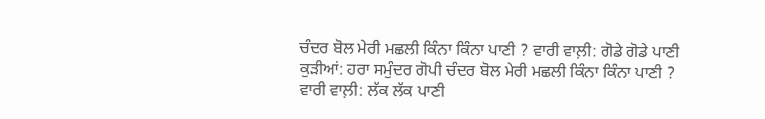ਚੰਦਰ ਬੋਲ ਮੇਰੀ ਮਛਲੀ ਕਿੰਨਾ ਕਿੰਨਾ ਪਾਣੀ ? ਵਾਰੀ ਵਾਲ਼ੀ: ਗੋਡੇ ਗੋਡੇ ਪਾਣੀ ਕੁੜੀਆਂ: ਹਰਾ ਸਮੁੰਦਰ ਗੋਪੀ ਚੰਦਰ ਬੋਲ ਮੇਰੀ ਮਛਲੀ ਕਿੰਨਾ ਕਿੰਨਾ ਪਾਣੀ ? ਵਾਰੀ ਵਾਲ਼ੀ: ਲੱਕ ਲੱਕ ਪਾਣੀ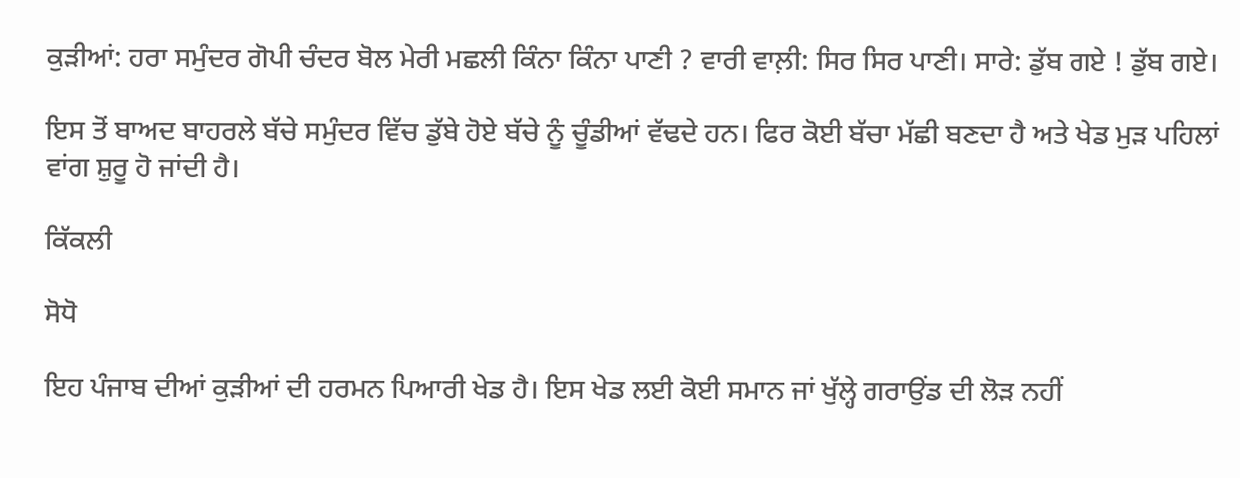ਕੁੜੀਆਂ: ਹਰਾ ਸਮੁੰਦਰ ਗੋਪੀ ਚੰਦਰ ਬੋਲ ਮੇਰੀ ਮਛਲੀ ਕਿੰਨਾ ਕਿੰਨਾ ਪਾਣੀ ? ਵਾਰੀ ਵਾਲ਼ੀ: ਸਿਰ ਸਿਰ ਪਾਣੀ। ਸਾਰੇ: ਡੁੱਬ ਗਏ ! ਡੁੱਬ ਗਏ।

ਇਸ ਤੋਂ ਬਾਅਦ ਬਾਹਰਲੇ ਬੱਚੇ ਸਮੁੰਦਰ ਵਿੱਚ ਡੁੱਬੇ ਹੋਏ ਬੱਚੇ ਨੂੰ ਚੂੰਡੀਆਂ ਵੱਢਦੇ ਹਨ। ਫਿਰ ਕੋਈ ਬੱਚਾ ਮੱਛੀ ਬਣਦਾ ਹੈ ਅਤੇ ਖੇਡ ਮੁੜ ਪਹਿਲਾਂ ਵਾਂਗ ਸ਼ੁਰੂ ਹੋ ਜਾਂਦੀ ਹੈ।

ਕਿੱਕਲੀ

ਸੋਧੋ

ਇਹ ਪੰਜਾਬ ਦੀਆਂ ਕੁੜੀਆਂ ਦੀ ਹਰਮਨ ਪਿਆਰੀ ਖੇਡ ਹੈ। ਇਸ ਖੇਡ ਲਈ ਕੋਈ ਸਮਾਨ ਜਾਂ ਖੁੱਲ੍ਹੇ ਗਰਾਉਂਡ ਦੀ ਲੋੜ ਨਹੀਂ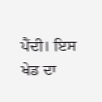ਪੈਂਦੀ। ਇਸ ਖੇਡ ਦਾ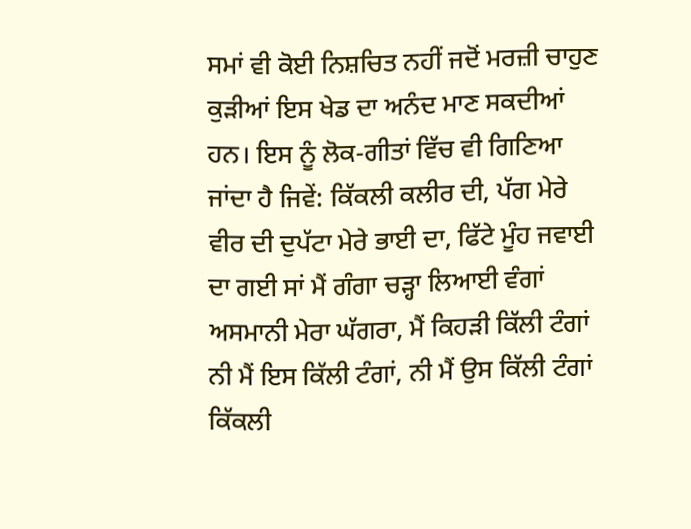ਸਮਾਂ ਵੀ ਕੋਈ ਨਿਸ਼ਚਿਤ ਨਹੀਂ ਜਦੋਂ ਮਰਜ਼ੀ ਚਾਹੁਣ ਕੁੜੀਆਂ ਇਸ ਖੇਡ ਦਾ ਅਨੰਦ ਮਾਣ ਸਕਦੀਆਂ ਹਨ। ਇਸ ਨੂੰ ਲੋਕ-ਗੀਤਾਂ ਵਿੱਚ ਵੀ ਗਿਣਿਆ ਜਾਂਦਾ ਹੈ ਜਿਵੇਂ: ਕਿੱਕਲੀ ਕਲੀਰ ਦੀ, ਪੱਗ ਮੇਰੇ ਵੀਰ ਦੀ ਦੁਪੱਟਾ ਮੇਰੇ ਭਾਈ ਦਾ, ਫਿੱਟੇ ਮੂੰਹ ਜਵਾਈ ਦਾ ਗਈ ਸਾਂ ਮੈਂ ਗੰਗਾ ਚੜ੍ਹਾ ਲਿਆਈ ਵੰਗਾਂ ਅਸਮਾਨੀ ਮੇਰਾ ਘੱਗਰਾ, ਮੈਂ ਕਿਹੜੀ ਕਿੱਲੀ ਟੰਗਾਂ ਨੀ ਮੈਂ ਇਸ ਕਿੱਲੀ ਟੰਗਾਂ, ਨੀ ਮੈਂ ਉਸ ਕਿੱਲੀ ਟੰਗਾਂ ਕਿੱਕਲੀ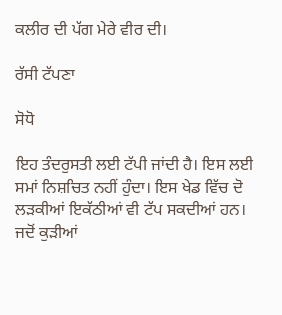ਕਲੀਰ ਦੀ ਪੱਗ ਮੇਰੇ ਵੀਰ ਦੀ।

ਰੱਸੀ ਟੱਪਣਾ

ਸੋਧੋ

ਇਹ ਤੰਦਰੁਸਤੀ ਲਈ ਟੱਪੀ ਜਾਂਦੀ ਹੈ। ਇਸ ਲਈ ਸਮਾਂ ਨਿਸ਼ਚਿਤ ਨਹੀਂ ਹੁੰਦਾ। ਇਸ ਖੇਡ ਵਿੱਚ ਦੋ ਲੜਕੀਆਂ ਇਕੱਠੀਆਂ ਵੀ ਟੱਪ ਸਕਦੀਆਂ ਹਨ। ਜਦੋਂ ਕੁੜੀਆਂ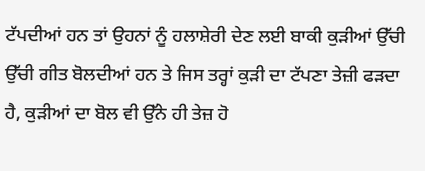ਟੱਪਦੀਆਂ ਹਨ ਤਾਂ ਉਹਨਾਂ ਨੂੰ ਹਲਾਸ਼ੇਰੀ ਦੇਣ ਲਈ ਬਾਕੀ ਕੁੜੀਆਂ ਉੱਚੀ ਉੱਚੀ ਗੀਤ ਬੋਲਦੀਆਂ ਹਨ ਤੇ ਜਿਸ ਤਰ੍ਹਾਂ ਕੁੜੀ ਦਾ ਟੱਪਣਾ ਤੇਜ਼ੀ ਫੜਦਾ ਹੈ, ਕੁੜੀਆਂ ਦਾ ਬੋਲ ਵੀ ਉੱਨੇ ਹੀ ਤੇਜ਼ ਹੋ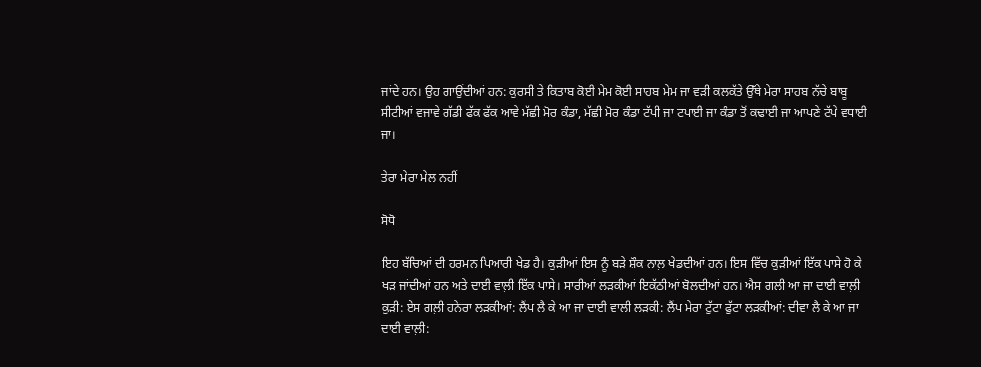ਜਾਂਦੇ ਹਨ। ਉਹ ਗਾਉਂਦੀਆਂ ਹਨ: ਕੁਰਸੀ ਤੇ ਕਿਤਾਬ ਕੋਈ ਮੇਮ ਕੋਈ ਸਾਹਬ ਮੇਮ ਜਾ ਵੜੀ ਕਲਕੱਤੇ ਉੱਥੇ ਮੇਰਾ ਸਾਹਬ ਨੱਚੇ ਬਾਬੂ ਸੀਟੀਆਂ ਵਜਾਵੇ ਗੱਡੀ ਫੱਕ ਫੱਕ ਆਵੇ ਮੱਛੀ ਮੋਰ ਕੰਡਾ, ਮੱਛੀ ਮੋਰ ਕੰਡਾ ਟੱਪੀ ਜਾ ਟਪਾਈ ਜਾ ਕੰਡਾ ਤੋਂ ਕਢਾਈ ਜਾ ਆਪਣੇ ਟੱਪੇ ਵਧਾਈ ਜਾ।

ਤੇਰਾ ਮੇਰਾ ਮੇਲ ਨਹੀਂ

ਸੋਧੋ

ਇਹ ਬੱਚਿਆਂ ਦੀ ਹਰਮਨ ਪਿਆਰੀ ਖੇਡ ਹੈ। ਕੁੜੀਆਂ ਇਸ ਨੂੰ ਬੜੇ ਸ਼ੌਕ ਨਾਲ਼ ਖੇਡਦੀਆਂ ਹਨ। ਇਸ ਵਿੱਚ ਕੁੜੀਆਂ ਇੱਕ ਪਾਸੇ ਹੋ ਕੇ ਖੜ ਜਾਂਦੀਆਂ ਹਨ ਅਤੇ ਦਾਈ ਵਾਲ਼ੀ ਇੱਕ ਪਾਸੇ। ਸਾਰੀਆਂ ਲੜਕੀਆਂ ਇਕੱਠੀਆਂ ਬੋਲਦੀਆਂ ਹਨ। ਐਸ ਗਲੀ ਆ ਜਾ ਦਾਈ ਵਾਲ਼ੀ ਕੁੜੀ: ਏਸ ਗਲ਼ੀ ਹਨੇਰਾ ਲੜਕੀਆਂ: ਲੈਂਪ ਲੈ ਕੇ ਆ ਜਾ ਦਾਈ ਵਾਲੀ ਲੜਕੀ: ਲੈਂਪ ਮੇਰਾ ਟੁੱਟਾ ਫੁੱਟਾ ਲੜਕੀਆਂ: ਦੀਵਾ ਲੈ ਕੇ ਆ ਜਾ ਦਾਈ ਵਾਲ਼ੀ: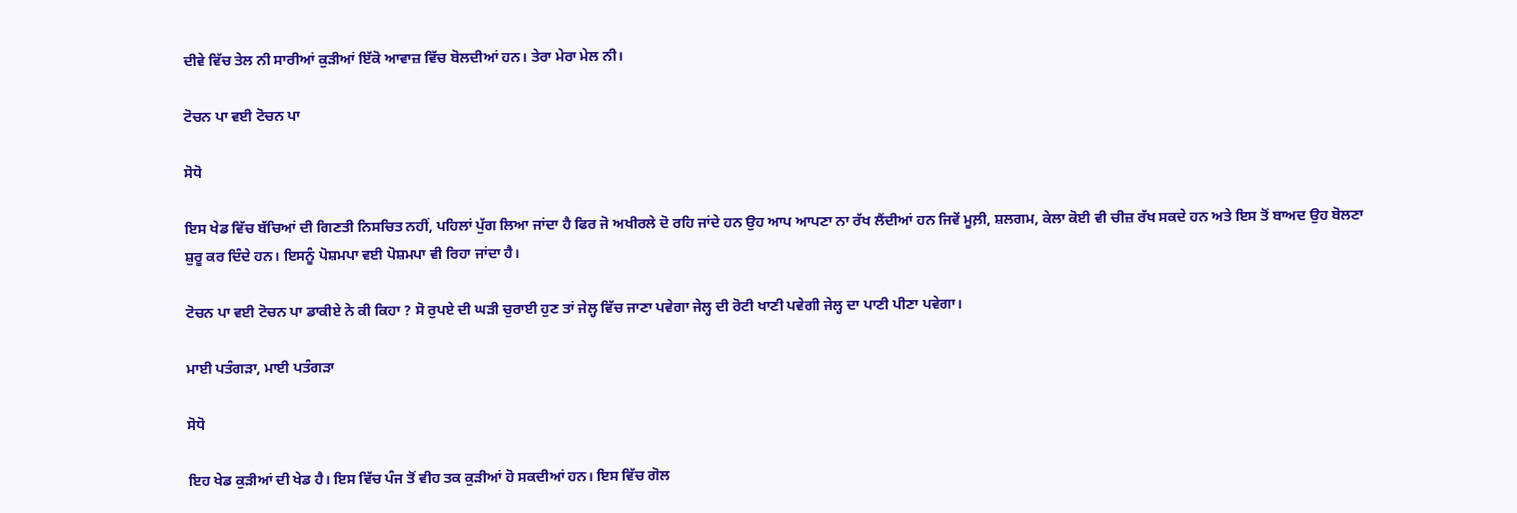ਦੀਵੇ ਵਿੱਚ ਤੇਲ ਨੀ ਸਾਰੀਆਂ ਕੁੜੀਆਂ ਇੱਕੋ ਆਵਾਜ਼ ਵਿੱਚ ਬੋਲਦੀਆਂ ਹਨ। ਤੇਰਾ ਮੇਰਾ ਮੇਲ ਨੀ।

ਟੋਚਨ ਪਾ ਵਈ ਟੋਚਨ ਪਾ

ਸੋਧੋ

ਇਸ ਖੇਡ ਵਿੱਚ ਬੱਚਿਆਂ ਦੀ ਗਿਣਤੀ ਨਿਸਚਿਤ ਨਹੀਂ, ਪਹਿਲਾਂ ਪੁੱਗ ਲਿਆ ਜਾਂਦਾ ਹੈ ਫਿਰ ਜੋ ਅਖੀਰਲੇ ਦੋ ਰਹਿ ਜਾਂਦੇ ਹਨ ਉਹ ਆਪ ਆਪਣਾ ਨਾ ਰੱਖ ਲੈਂਦੀਆਂ ਹਨ ਜਿਵੇਂ ਮੂਲ਼ੀ, ਸ਼ਲਗਮ, ਕੇਲਾ ਕੋਈ ਵੀ ਚੀਜ਼ ਰੱਖ ਸਕਦੇ ਹਨ ਅਤੇ ਇਸ ਤੋਂ ਬਾਅਦ ਉਹ ਬੋਲਣਾ ਸ਼ੁਰੂ ਕਰ ਦਿੰਦੇ ਹਨ। ਇਸਨੂੰ ਪੋਸ਼ਮਪਾ ਵਈ ਪੋਸ਼ਮਪਾ ਵੀ ਰਿਹਾ ਜਾਂਦਾ ਹੈ।

ਟੋਚਨ ਪਾ ਵਈ ਟੋਚਨ ਪਾ ਡਾਕੀਏ ਨੇ ਕੀ ਕਿਹਾ ? ਸੋ ਰੁਪਏ ਦੀ ਘੜੀ ਚੁਰਾਈ ਹੁਣ ਤਾਂ ਜੇਲ੍ਹ ਵਿੱਚ ਜਾਣਾ ਪਵੇਗਾ ਜੇਲ੍ਹ ਦੀ ਰੋਟੀ ਖਾਣੀ ਪਵੇਗੀ ਜੇਲ੍ਹ ਦਾ ਪਾਣੀ ਪੀਣਾ ਪਵੇਗਾ।

ਮਾਈ ਪਤੰਗੜਾ, ਮਾਈ ਪਤੰਗੜਾ

ਸੋਧੋ

ਇਹ ਖੇਡ ਕੁੜੀਆਂ ਦੀ ਖੇਡ ਹੈ। ਇਸ ਵਿੱਚ ਪੰਜ ਤੋਂ ਵੀਹ ਤਕ ਕੁੜੀਆਂ ਹੋ ਸਕਦੀਆਂ ਹਨ। ਇਸ ਵਿੱਚ ਗੋਲ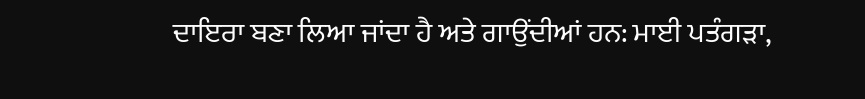ਦਾਇਰਾ ਬਣਾ ਲਿਆ ਜਾਂਦਾ ਹੈ ਅਤੇ ਗਾਉਂਦੀਆਂ ਹਨ: ਮਾਈ ਪਤੰਗੜਾ,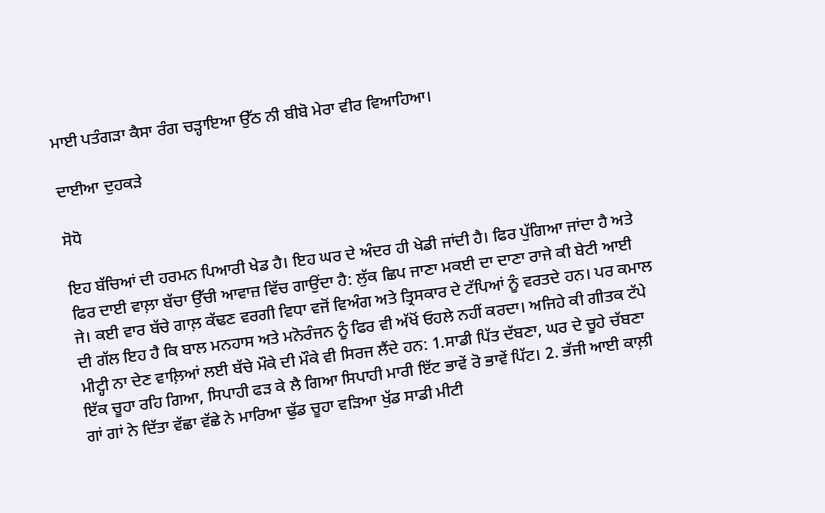ਮਾਈ ਪਤੰਗੜਾ ਕੈਸਾ ਰੰਗ ਚੜ੍ਹਾਇਆ ਉੱਠ ਨੀ ਬੀਬੋ ਮੇਰਾ ਵੀਰ ਵਿਆਹਿਆ।

ਦਾਈਆ ਦੁਹਕੜੇ

ਸੋਧੋ

ਇਹ ਬੱਚਿਆਂ ਦੀ ਹਰਮਨ ਪਿਆਰੀ ਖੇਡ ਹੈ। ਇਹ ਘਰ ਦੇ ਅੰਦਰ ਹੀ ਖੇਡੀ ਜਾਂਦੀ ਹੈ। ਫਿਰ ਪੁੱਗਿਆ ਜਾਂਦਾ ਹੈ ਅਤੇ ਫਿਰ ਦਾਈ ਵਾਲ਼ਾ ਬੱਚਾ ਉੱਚੀ ਆਵਾਜ਼ ਵਿੱਚ ਗਾਉਂਦਾ ਹੈ: ਲੁੱਕ ਛਿਪ ਜਾਣਾ ਮਕਈ ਦਾ ਦਾਣਾ ਰਾਜੇ ਕੀ ਬੇਟੀ ਆਈ ਜੇ। ਕਈ ਵਾਰ ਬੱਚੇ ਗਾਲ਼ ਕੱਢਣ ਵਰਗੀ ਵਿਧਾ ਵਜੋਂ ਵਿਅੰਗ ਅਤੇ ਤ੍ਰਿਸਕਾਰ ਦੇ ਟੱਪਿਆਂ ਨੂੰ ਵਰਤਦੇ ਹਨ। ਪਰ ਕਮਾਲ ਦੀ ਗੱਲ ਇਹ ਹੈ ਕਿ ਬਾਲ ਮਨਹਾਸ ਅਤੇ ਮਨੋਰੰਜਨ ਨੂੰ ਫਿਰ ਵੀ ਅੱਖੋਂ ਓਹਲੇ ਨਹੀਂ ਕਰਦਾ। ਅਜਿਹੇ ਕੀ ਗੀਤਕ ਟੱਪੇ ਮੀਟ੍ਹੀ ਨਾ ਦੇਣ ਵਾਲ਼ਿਆਂ ਲਈ ਬੱਚੇ ਮੌਕੇ ਦੀ ਮੌਕੇ ਵੀ ਸਿਰਜ ਲੈਂਦੇ ਹਨ: 1.ਸਾਡੀ ਪਿੱਤ ਦੱਬਣਾ, ਘਰ ਦੇ ਚੂਹੇ ਚੱਬਣਾ ਇੱਕ ਚੂਹਾ ਰਹਿ ਗਿਆ, ਸਿਪਾਹੀ ਫੜ ਕੇ ਲੈ ਗਿਆ ਸਿਪਾਹੀ ਮਾਰੀ ਇੱਟ ਭਾਵੇਂ ਰੋ ਭਾਵੇਂ ਪਿੱਟ। 2. ਭੱਜੀ ਆਈ ਕਾਲ਼ੀ ਗਾਂ ਗਾਂ ਨੇ ਦਿੱਤਾ ਵੱਛਾ ਵੱਛੇ ਨੇ ਮਾਰਿਆ ਢੁੱਡ ਚੂਹਾ ਵੜਿਆ ਖੁੱਡ ਸਾਡੀ ਮੀਟੀ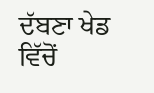ਦੱਬਣਾ ਖੇਡ ਵਿੱਚੋਂ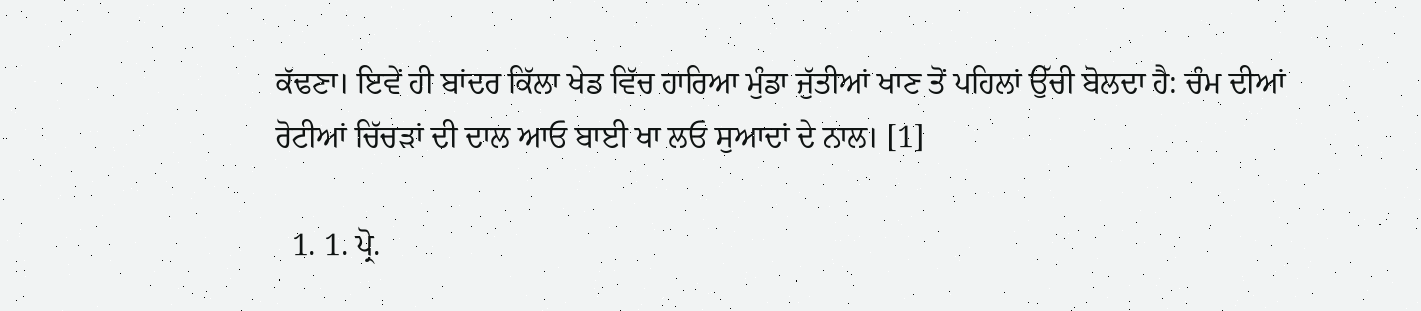ਕੱਢਣਾ। ਇਵੇਂ ਹੀ ਬਾਂਦਰ ਕਿੱਲਾ ਖੇਡ ਵਿੱਚ ਹਾਰਿਆ ਮੁੰਡਾ ਜੁੱਤੀਆਂ ਖਾਣ ਤੋਂ ਪਹਿਲਾਂ ਉੱਚੀ ਬੋਲਦਾ ਹੈ: ਚੰਮ ਦੀਆਂ ਰੋਟੀਆਂ ਚਿੱਚੜਾਂ ਦੀ ਦਾਲ ਆਓ ਬਾਈ ਖਾ ਲਓ ਸੁਆਦਾਂ ਦੇ ਨਾਲ। [1]

  1. 1. ਪ੍ਰੋ.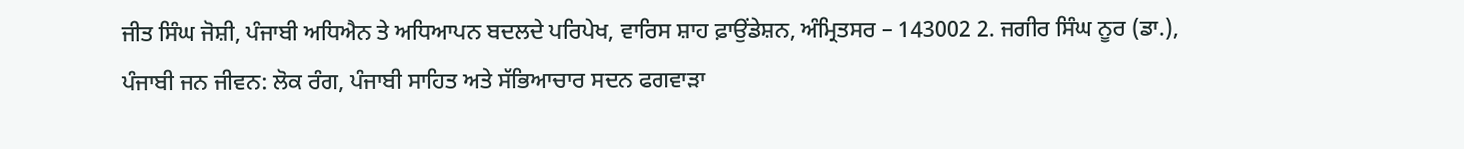ਜੀਤ ਸਿੰਘ ਜੋਸ਼ੀ, ਪੰਜਾਬੀ ਅਧਿਐਨ ਤੇ ਅਧਿਆਪਨ ਬਦਲਦੇ ਪਰਿਪੇਖ, ਵਾਰਿਸ ਸ਼ਾਹ ਫ਼ਾਉਂਡੇਸ਼ਨ, ਅੰਮ੍ਰਿਤਸਰ – 143002 2. ਜਗੀਰ ਸਿੰਘ ਨੂਰ (ਡਾ.), ਪੰਜਾਬੀ ਜਨ ਜੀਵਨ: ਲੋਕ ਰੰਗ, ਪੰਜਾਬੀ ਸਾਹਿਤ ਅਤੇ ਸੱਭਿਆਚਾਰ ਸਦਨ ਫਗਵਾੜਾ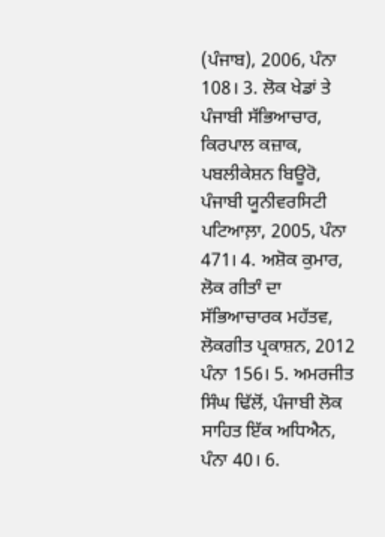(ਪੰਜਾਬ), 2006, ਪੰਨਾ 108। 3. ਲੋਕ ਖੇਡਾਂ ਤੇ ਪੰਜਾਬੀ ਸੱਭਿਆਚਾਰ, ਕਿਰਪਾਲ ਕਜ਼ਾਕ, ਪਬਲੀਕੇਸ਼ਨ ਬਿਊਰੋ, ਪੰਜਾਬੀ ਯੂਨੀਵਰਸਿਟੀ ਪਟਿਆਲ਼ਾ, 2005, ਪੰਨਾ 471। 4. ਅਸ਼ੋਕ ਕੁਮਾਰ, ਲੋਕ ਗੀਤਾੰ ਦਾ ਸੱਭਿਆਚਾਰਕ ਮਹੱਤਵ, ਲੋਕਗੀਤ ਪ੍ਰਕਾਸ਼ਨ, 2012 ਪੰਨਾ 156। 5. ਅਮਰਜੀਤ ਸਿੰਘ ਢਿੱਲੋਂ, ਪੰਜਾਬੀ ਲੋਕ ਸਾਹਿਤ ਇੱਕ ਅਧਿਐਨ, ਪੰਨਾ 40। 6.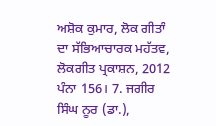ਅਸ਼ੋਕ ਕੁਮਾਰ, ਲੋਕ ਗੀਤਾੰ ਦਾ ਸੱਭਿਆਚਾਰਕ ਮਹੱਤਵ, ਲੋਕਗੀਤ ਪ੍ਰਕਾਸ਼ਨ, 2012 ਪੰਨਾ 156। 7. ਜਗੀਰ ਸਿੰਘ ਨੂਰ (ਡਾ.),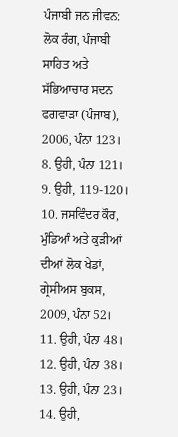ਪੰਜਾਬੀ ਜਨ ਜੀਵਨ: ਲੋਕ ਰੰਗ, ਪੰਜਾਬੀ ਸਾਹਿਤ ਅਤੇ ਸੱਭਿਆਚਾਰ ਸਦਨ ਫਗਵਾੜਾ (ਪੰਜਾਬ), 2006, ਪੰਨਾ 123। 8. ਉਹੀ, ਪੰਨਾ 121। 9. ਉਹੀ, 119-120। 10. ਜਸਵਿੰਦਰ ਕੌਰ, ਮੁੰਡਿਆੰ ਅਤੇ ਕੁੜੀਆਂ ਦੀਆਂ ਲੋਕ ਖੇਡਾਂ, ਗ੍ਰੇਸੀਅਸ ਬੁਕਸ, 2009, ਪੰਨਾ 52। 11. ਉਹੀ, ਪੰਨਾ 48। 12. ਉਹੀ, ਪੰਨਾ 38। 13. ਉਹੀ, ਪੰਨਾ 23। 14. ਉਹੀ,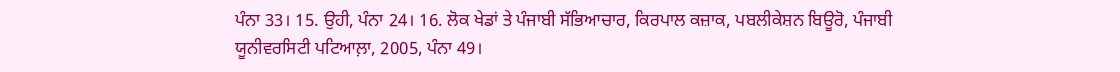ਪੰਨਾ 33। 15. ਉਹੀ, ਪੰਨਾ 24। 16. ਲੋਕ ਖੇਡਾਂ ਤੇ ਪੰਜਾਬੀ ਸੱਭਿਆਚਾਰ, ਕਿਰਪਾਲ ਕਜ਼ਾਕ, ਪਬਲੀਕੇਸ਼ਨ ਬਿਊਰੋ, ਪੰਜਾਬੀ ਯੂਨੀਵਰਸਿਟੀ ਪਟਿਆਲ਼ਾ, 2005, ਪੰਨਾ 49।